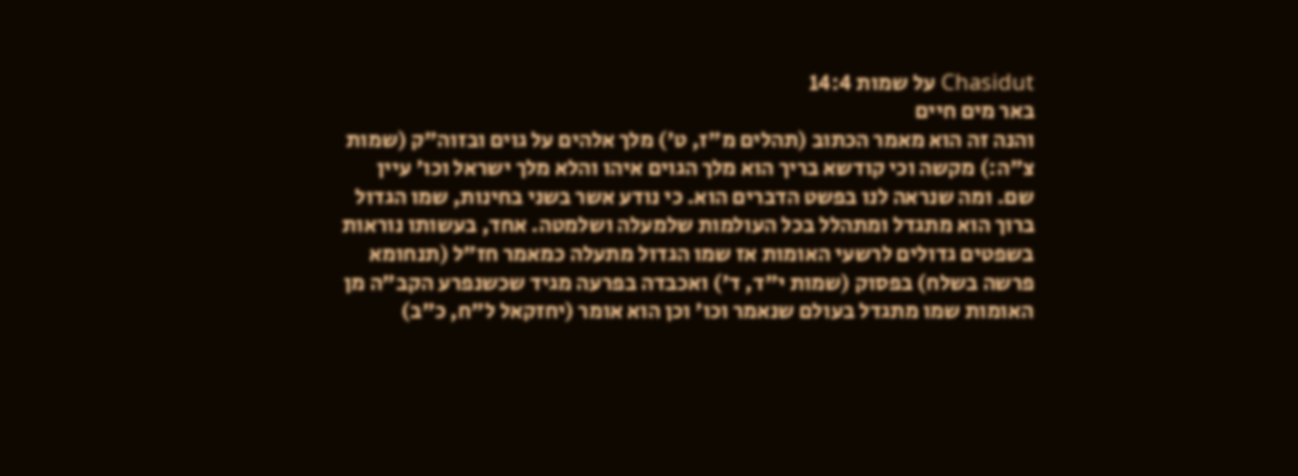Chasidut על שמות 14:4
באר מים חיים
והנה זה הוא מאמר הכתוב (תהלים מ"ז, ט') מלך אלהים על גוים ובזוה"ק (שמות צ"ה:) מקשה וכי קודשא בריך הוא מלך הגוים איהו והלא מלך ישראל וכו' עיין שם. ומה שנראה לנו בפשט הדברים הוא. כי נודע אשר בשני בחינות, שמו הגדול ברוך הוא מתגדל ומתהלל בכל העולמות שלמעלה ושלמטה. אחד, בעשותו נוראות בשפטים גדולים לרשעי האומות אז שמו הגדול מתעלה כמאמר חז"ל (תנחומא פרשה בשלח) בפסוק (שמות י"ד, ד') ואכבדה בפרעה מגיד שכשנפרע הקב"ה מן האומות שמו מתגדל בעולם שנאמר וכו' וכן הוא אומר (יחזקאל ל"ח, כ"ב)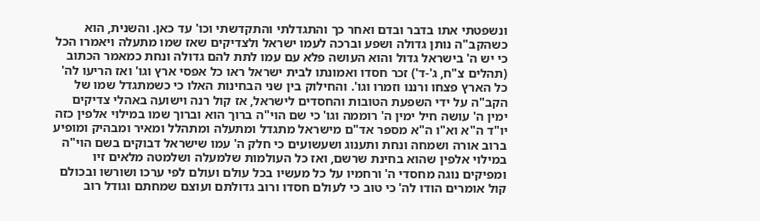ונשפטתי אתו בדבר ובדם ואחר כך והתגדלתי והתקדשתי וכו' עד כאן. והשנית, הוא כשהקב"ה נותן גדולה ושפע וברכה לעמו ישראל ולצדיקים שאז שמו מתעלה ויאמרו הכל כי יש ה' בישראל גדול והוא העושה פלא עם עמו לתת להם גדולה ונחת כמאמר הכתוב (תהלים צ"ח, ג'-ד') זכר חסדו ואמונתו לבית ישראל ראו כל אפסי ארץ וגו' ואז הריעו לה' כל הארץ פצחו ורננו וזמרו וגו'. והחילוק בין שני הבחינות האלו כי כשמתגדל שמו של הקב"ה על ידי השפעת הטובות והחסדים לישראל, אז קול רנה וישועה באהלי צדיקים ימין ה' עושה חיל ימין ה' רוממה וגו' כי שם הוי"ה ברוך הוא וברוך שמו במילוי אלפין כזה יו"ד ה"א וא"ו ה"א מספר אד"ם מישראל מתגדל ומתעלה ומתהלל ומאיר ומבהיק ומופיע ברוב אורה ושמחה ונחת ותענוג ושעשועים כי חלק ה' עמו שישראל דבוקים בשם הוי"ה במילוי אלפין שהוא בחינת שרשם, ואז כל העולמות שלמעלה ושלמטה מלאים זיו ומפיקים נוגה מחסדי ה' ורחמיו על כל מעשיו בכל עולם ועולם לפי ערכו ושורשו ובכולם קול אומרים הודו לה' כי טוב כי לעולם חסדו ורוב גדולתם ועוצם שמחתם וגודל רוב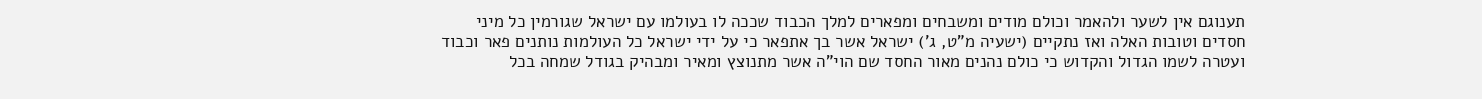תענוגם אין לשער ולהאמר וכולם מודים ומשבחים ומפארים למלך הכבוד שככה לו בעולמו עם ישראל שגורמין כל מיני חסדים וטובות האלה ואז נתקיים (ישעיה מ"ט, ג') ישראל אשר בך אתפאר כי על ידי ישראל כל העולמות נותנים פאר וכבוד ועטרה לשמו הגדול והקדוש כי כולם נהנים מאור החסד שם הוי"ה אשר מתנוצץ ומאיר ומבהיק בגודל שמחה בכל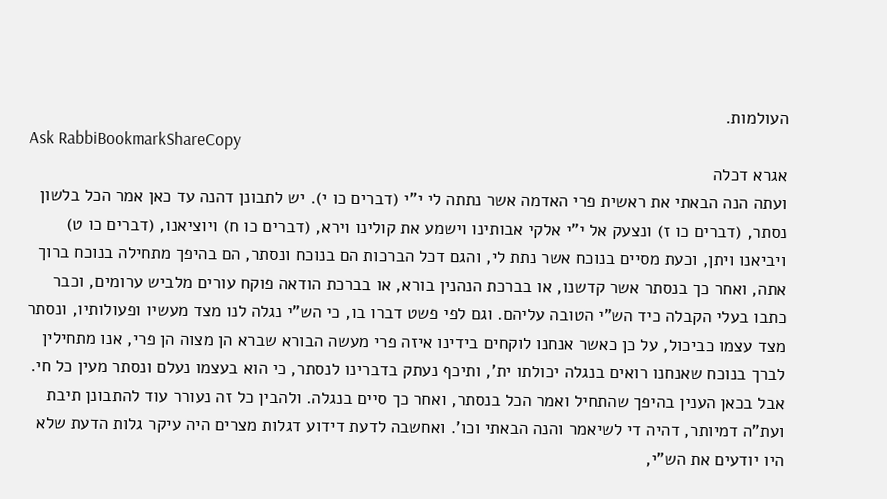העולמות.
Ask RabbiBookmarkShareCopy
אגרא דכלה
ועתה הנה הבאתי את ראשית פרי האדמה אשר נתתה לי י"י (דברים כו י). יש לתבונן דהנה עד כאן אמר הכל בלשון נסתר, (דברים כו ז) ונצעק אל י"י אלקי אבותינו וישמע את קולינו וירא, (דברים כו ח) ויוציאנו, (דברים כו ט) ויביאנו ויתן, וכעת מסיים בנוכח אשר נתת לי, והגם דכל הברכות הם בנוכח ונסתר, הם בהיפך מתחילה בנוכח ברוך אתה, ואחר כך בנסתר אשר קדשנו, או בברכת הנהנין בורא, או בברכת הודאה פוקח עורים מלביש ערומים, וכבר כתבו בעלי הקבלה כיד הש"י הטובה עליהם. וגם לפי פשט דברו בו, כי הש"י נגלה לנו מצד מעשיו ופעולותיו, ונסתר מצד עצמו כביכול, על כן כאשר אנחנו לוקחים בידינו איזה פרי מעשה הבורא שברא הן מצוה הן פרי, אנו מתחילין לברך בנוכח שאנחנו רואים בנגלה יכולתו ית', ותיכף נעתק בדברינו לנסתר, כי הוא בעצמו נעלם ונסתר מעין כל חי. אבל בכאן הענין בהיפך שהתחיל ואמר הכל בנסתר, ואחר כך סיים בנגלה. ולהבין כל זה נעורר עוד להתבונן תיבת ועת"ה דמיותר, דהיה די לשיאמר והנה הבאתי וכו'. ואחשבה לדעת דידוע דגלות מצרים היה עיקר גלות הדעת שלא היו יודעים את הש"י,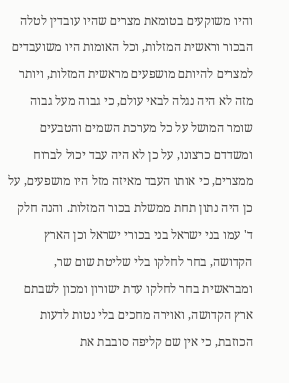והיו משוקעים בטומאת מצרים שהיו עובדין לטלה הבכור וראשית המזלות, וכל האומות היו משועבדים למצרים להיותם מושפעים מראשית המזלות, ויותר מזה לא היה נגלה לבאי עולם, כי גבוה מעל גבוה שומר המושל על כל מערכת השמים והטבעים ומשדדם כרצונו, על כן לא היה עבד יכול לברוח ממצרים, כי אותו העבד מאיזה מזל היו מושפעים, על כן היה נתון תחת ממשלת בכור המזלות. והנה חלק ד' עמו בני ישראל בני בכורי ישראל וכן הארץ הקדושה, בחר לחלקו בלי שליטת שום שר, ומבראשית בחר לחלקו עדת ישורון ומכון לשבתם ארץ הקדושה, ואוירה מחכים בלי נטות לדעות הכוזבת, כי אין שם קליפה סובבת את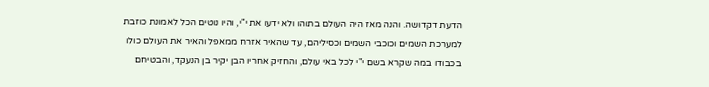הדעת דקדושה. והנה מאז היה העולם בתוהו ולא ידעו את י"י, והיו נוטים הכל לאמונת כוזבת למערכת השמים וכוכבי השמים וכסיליהם, עד שהאיר אזרח ממאפל והאיר את העולם כולו בכבודו במה שקרא בשם י"י לכל באי עולם, והחזיק אחריו הבן יקיר בן הנעקד, והבטיחם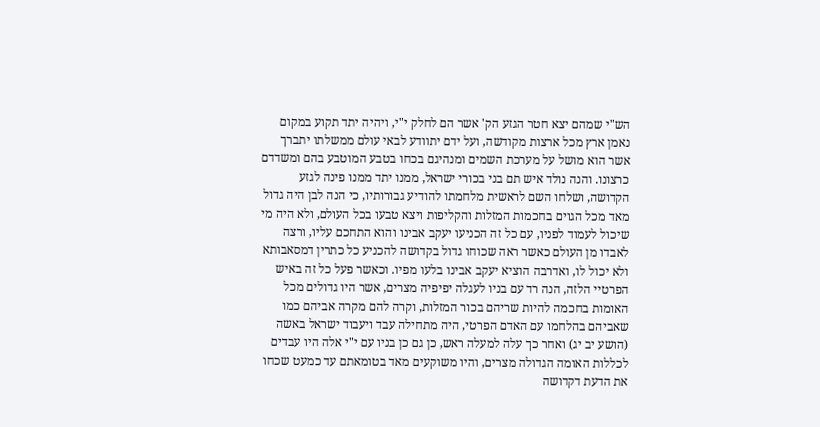הש"י שמהם יצא חטר הגזע הק' אשר הם לחלק י"י, ויהיה יתד תקוע במקום נאמן ארץ מכל ארצות מקודשה, ועל ידם יתוודע לבאי עולם ממשלתו יתברך אשר הוא מושל על מערכת השמים ומנהיגם בכחו בטבע המוטבע בהם ומשדדם כרצונו. והנה נולד איש תם בני בכורי ישראל, ממנו יתד ממנו פינה לגזע הקדושה, ושלחו השם לראשית מלחמתו להודיע גבורותיו, כי הנה לבן היה גדול מאד מכל הגוים בחכמות המזלות והקליפות ויצא טבעו בכל העולם, ולא היה מי שיכול לעמוד לפניו, עם כל זה הכניעו יעקב אבינו והוא התחכם עליו, ורצה לאבדו מן העולם כאשר ראה שכוחו גדול בקדושה להכניע כל כתרין דמסאבותא ולא יכול לו, ואדרבה הוציא יעקב אבינו בלעו מפיו. וכאשר פעל כל זה באיש הפרטיי הלזה, הנה רד עם בניו לעגלה יפיפיה מצרים, אשר היו גדולים מכל האומות בחכמה להיות שריהם בכור המזלות, וקרה להם מקרה אביהם כמו שאביהם בהלחמו עם האדם הפרטי, היה מתחילה עבד ויעבוד ישראל באשה (הושע יב יג) ואחר כך עלה למעלה ראש, כן גם כן בניו עם י"י אלה היו עבדים לכללות האומה הגדולה מצרים, והיו משוקעים מאד בטומאתם עד כמעט שכחו את הדעת דקדושה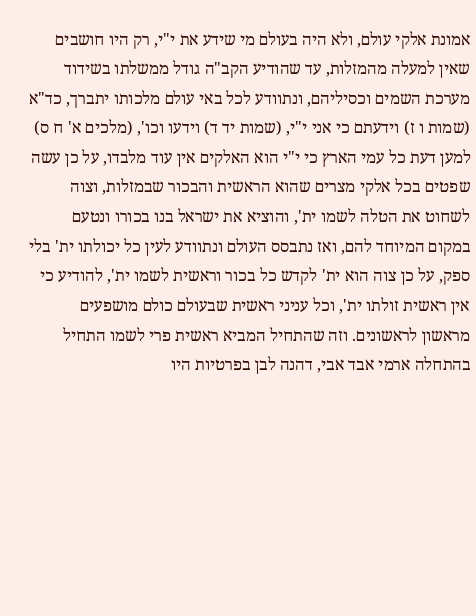אמונת אלקי עולם, ולא היה בעולם מי שידע את י"י, רק היו חושבים שאין למעלה מהמזלות, עד שהודיע הקב"ה גודל ממשלתו בשידוד מערכת השמים וכסיליהם, ונתוודע לכל באי עולם מלכותו יתברך, כד"א (שמות ו ז) וידעתם כי אני י"י, (שמות יד ד) וידעו וכו', (מלכים א' ח ס) למען דעת כל עמי הארץ כי י"י הוא האלקים אין עוד מלבדו, על כן עשה שפטים בכל אלקי מצרים שהוא הראשית והבכור שבמזלות, וצוה לשחוט את הטלה לשמו ית', והוציא את ישראל בנו בכורו ונטעם במקום המיוחד להם, ואז נתבסס העולם ונתוודע לעין כל יכולתו ית' בלי ספק, על כן צוה הוא ית' לקדש כל בכור וראשית לשמו ית', להודיע כי אין ראשית זולתו ית', וכל עניני ראשית שבעולם כולם מושפעים מראשון לראשונים. וזה שהתחיל המביא ראשית פרי לשמו התחיל בהתחלה ארמי אבד אבי, דהנה לבן בפרטיות היו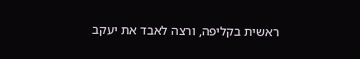ראשית בקליפה, ורצה לאבד את יעקב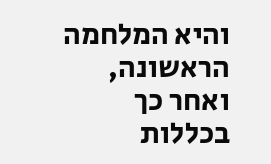והיא המלחמה הראשונה, ואחר כך בכללות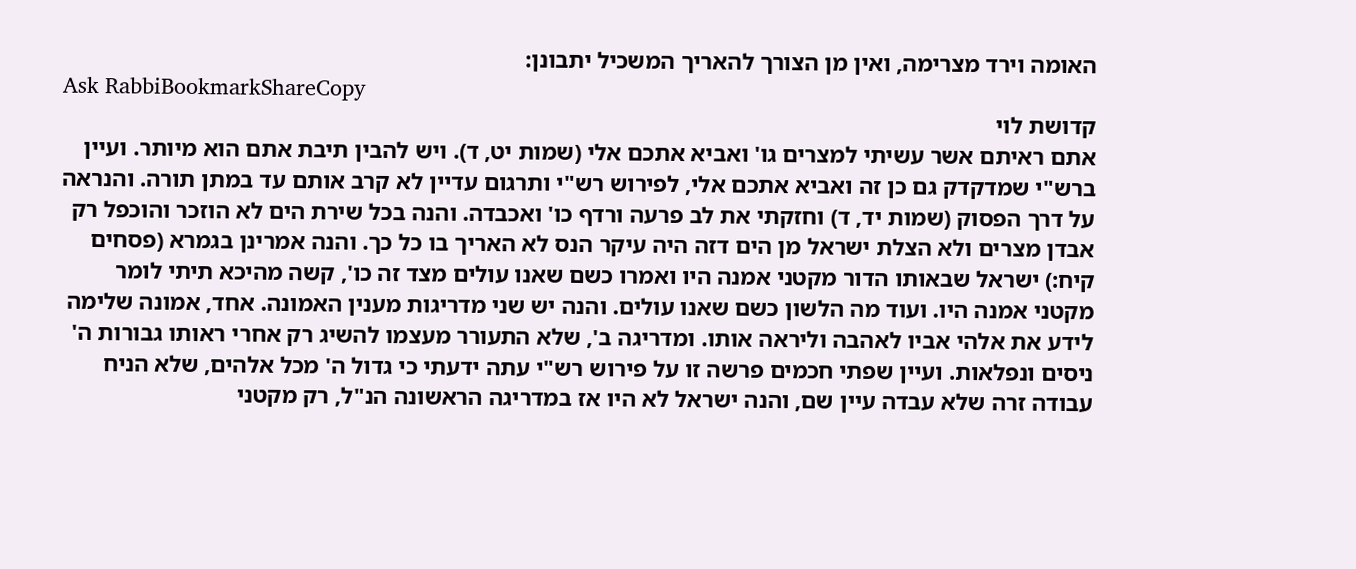האומה וירד מצרימה, ואין מן הצורך להאריך המשכיל יתבונן:
Ask RabbiBookmarkShareCopy
קדושת לוי
אתם ראיתם אשר עשיתי למצרים גו' ואביא אתכם אלי (שמות יט, ד). ויש להבין תיבת אתם הוא מיותר. ועיין ברש"י שמדקדק גם כן זה ואביא אתכם אלי, לפירוש רש"י ותרגום עדיין לא קרב אותם עד במתן תורה. והנראה על דרך הפסוק (שמות יד, ד) וחזקתי את לב פרעה ורדף כו' ואכבדה. והנה בכל שירת הים לא הוזכר והוכפל רק אבדן מצרים ולא הצלת ישראל מן הים דזה היה עיקר הנס לא האריך בו כל כך. והנה אמרינן בגמרא (פסחים קיח:) ישראל שבאותו הדור מקטני אמנה היו ואמרו כשם שאנו עולים מצד זה כו', קשה מהיכא תיתי לומר מקטני אמנה היו. ועוד מה הלשון כשם שאנו עולים. והנה יש שני מדריגות מענין האמונה. אחד, אמונה שלימה לידע את אלהי אביו לאהבה וליראה אותו. ומדריגה ב', שלא התעורר מעצמו להשיג רק אחרי ראותו גבורות ה' ניסים ונפלאות. ועיין שפתי חכמים פרשה זו על פירוש רש"י עתה ידעתי כי גדול ה' מכל אלהים, שלא הניח עבודה זרה שלא עבדה עיין שם, והנה ישראל לא היו אז במדריגה הראשונה הנ"ל, רק מקטני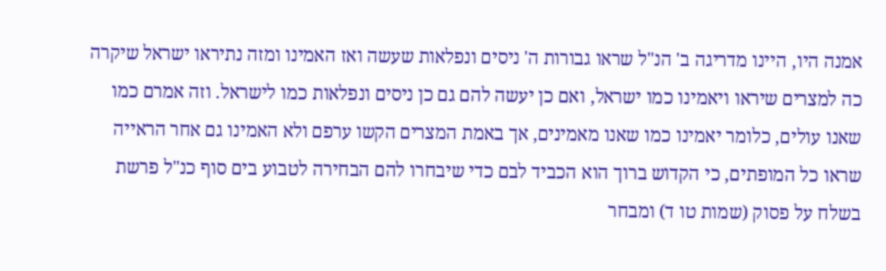אמנה היו, היינו מדריגה ב' הנ"ל שראו גבורות ה' ניסים ונפלאות שעשה ואז האמינו ומזה נתיראו ישראל שיקרה כה למצרים שיראו ויאמינו כמו ישראל, ואם כן יעשה להם גם כן ניסים ונפלאות כמו לישראל. וזה אמרם כמו שאנו עולים, כלומר יאמינו כמו שאנו מאמינים, אך באמת המצרים הקשו ערפם ולא האמינו גם אחר הראייה שראו כל המופתים, כי הקדוש ברוך הוא הכביד לבם כדי שיבחרו להם הבחירה לטבוע בים סוף כנ"ל פרשת בשלח על פסוק (שמות טו ד) ומבחר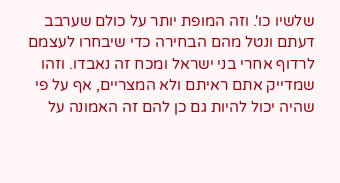שלשיו כו'. וזה המופת יותר על כולם שערבב דעתם ונטל מהם הבחירה כדי שיבחרו לעצמם לרדוף אחרי בני ישראל ומכח זה נאבדו. וזהו שמדייק אתם ראיתם ולא המצריים, אף על פי שהיה יכול להיות גם כן להם זה האמונה על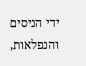ידי הניסים והנפלאות,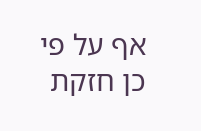אף על פי כן חזקת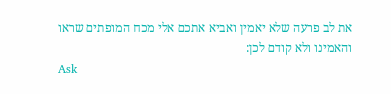את לב פרעה שלא יאמין ואביא אתכם אלי מכח המופתים שראו והאמינו ולא קודם לכן:
Ask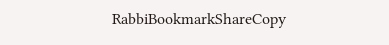RabbiBookmarkShareCopy